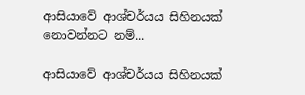ආසියාවේ ආශ්චර්යය සිහිනයක් නොවන්නට නම්...

ආසියාවේ ආශ්චර්යය සිහිනයක්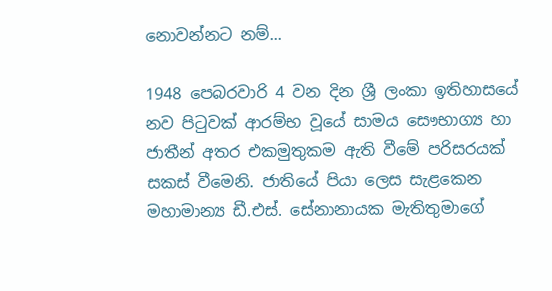නොවන්නට නම්...

1948 පෙබරවාරි 4 වන දින ශ්‍රී ලංකා ඉතිහාසයේ නව පිටුවක් ආරම්භ වූයේ සාමය සෞභාග්‍ය හා ජාතීන් අතර එකමුතුකම ඇති වීමේ පරිසරයක් සකස් වීමෙනි. ජාතියේ පියා ලෙස සැළකෙන මහාමාන්‍ය ඩී.එස්. සේනානායක මැතිතුමාගේ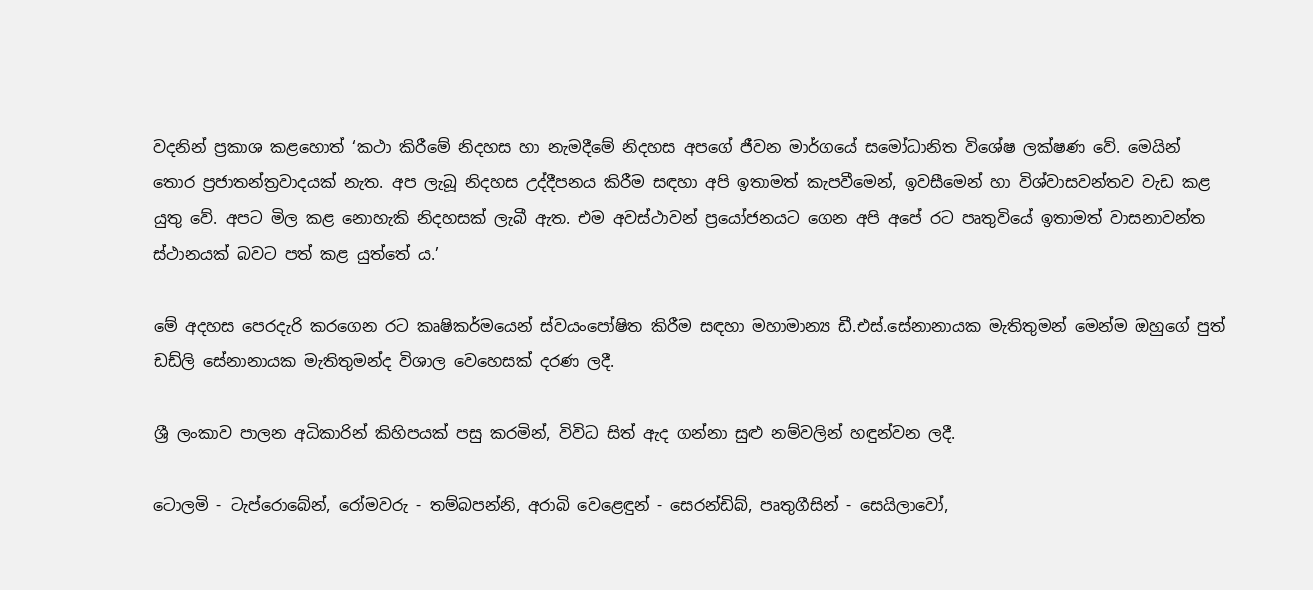වදනින් ප්‍රකාශ කළහොත් ‘කථා කිරීමේ නිදහස හා නැමදීමේ නිදහස අපගේ ජීවන මාර්ගයේ සමෝධානිත විශේෂ ලක්ෂණ වේ. මෙයින් තොර ප්‍රජාතන්ත්‍රවාදයක් නැත. අප ලැබූ නිදහස උද්දීපනය කිරීම සඳහා අපි ඉතාමත් කැපවීමෙන්, ඉවසීමෙන් හා විශ්වාසවන්තව වැඩ කළ යුතු වේ. අපට මිල කළ නොහැකි නිදහසක් ලැබී ඇත. එම අවස්ථාවන් ප්‍රයෝජනයට ගෙන අපි අපේ රට පෘතුවියේ ඉතාමත් වාසනාවන්ත ස්ථානයක් බවට පත් කළ යුත්තේ ය.’

මේ අදහස පෙරදැරි කරගෙන රට කෘෂිකර්මයෙන් ස්වයංපෝෂිත කිරීම සඳහා මහාමාන්‍ය ඩී.එස්.සේනානායක මැතිතුමන් මෙන්ම ඔහුගේ පුත් ඩඩ්ලි සේනානායක මැතිතුමන්ද විශාල වෙහෙසක් දරණ ලදී.

ශ්‍රී ලංකාව පාලන අධිකාරින් කිහිපයක් පසු කරමින්, විවිධ සිත් ඇද ගන්නා සුළු නම්වලින් හඳුන්වන ලදී.

ටොලමි - ටැප්රොබේන්, රෝමවරු - තම්බපන්නි, අරාබි වෙළෙඳුන් - සෙරන්ඩිබ්, පෘතුගීසින් - සෙයිලාවෝ,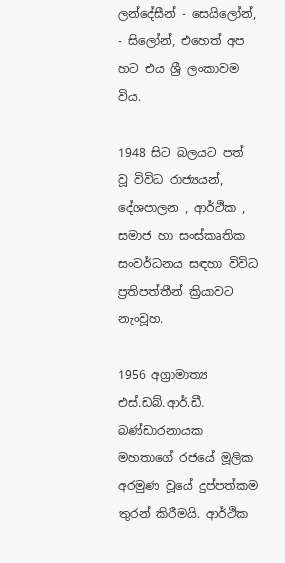ලන්දේසීන් - සෙයිලෝන්, - සිලෝන්, එහෙත් අප හට එය ශ්‍රී ලංකාවම විය.

1948 සිට බලයට පත් වූ විවිධ රාජ්‍යයන්, දේශපාලන , ආර්ථික , සමාජ හා සංස්කෘතික සංවර්ධනය සඳහා විවිධ ප්‍රතිපත්තීන් ක්‍රියාවට නැංවූහ.

1956 අග්‍රාමාත්‍ය එස්.ඩබ්.ආර්.ඩී. බණ්ඩාරනායක මහතාගේ රජයේ මූලික අරමුණ වූයේ දුප්පත්කම තුරන් කිරීමයි. ආර්ථික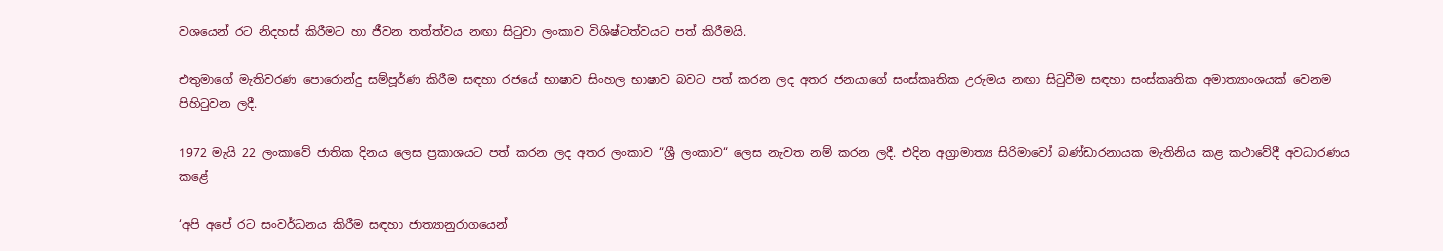වශයෙන් රට නිදහස් කිරීමට හා ජීවන තත්ත්වය නඟා සිටුවා ලංකාව විශිෂ්ටත්වයට පත් කිරීමයි.

එතුමාගේ මැතිවරණ පොරොන්දු සම්පූර්ණ කිරීම සඳහා රජයේ භාෂාව සිංහල භාෂාව බවට පත් කරන ලද අතර ජනයාගේ සංස්කෘතික උරුමය නඟා සිටුවීම සඳහා සංස්කෘතික අමාත්‍යාංශයක් වෙනම පිහිටුවන ලදී.

1972 මැයි 22 ලංකාවේ ජාතික දිනය ලෙස ප්‍රකාශයට පත් කරන ලද අතර ලංකාව “ශ්‍රී ලංකාව“ ලෙස නැවත නම් කරන ලදී. එදින අග්‍රාමාත්‍ය සිරිමාවෝ බණ්ඩාරනායක මැතිනිය කළ කථාවේදී අවධාරණය කළේ

‘අපි අපේ රට සංවර්ධනය කිරීම සඳහා ජාත්‍යානුරාගයෙන්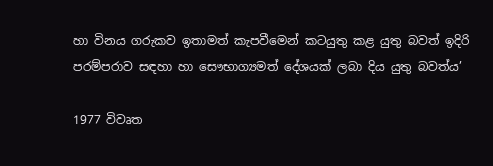හා විනය ගරුකව ඉතාමත් කැපවීමෙන් කටයුතු කළ යුතු බවත් ඉදිරි පරම්පරාව සඳහා හා සෞභාග්‍යමත් දේශයක් ලබා දිය යුතු බවත්ය’

1977 විවෘත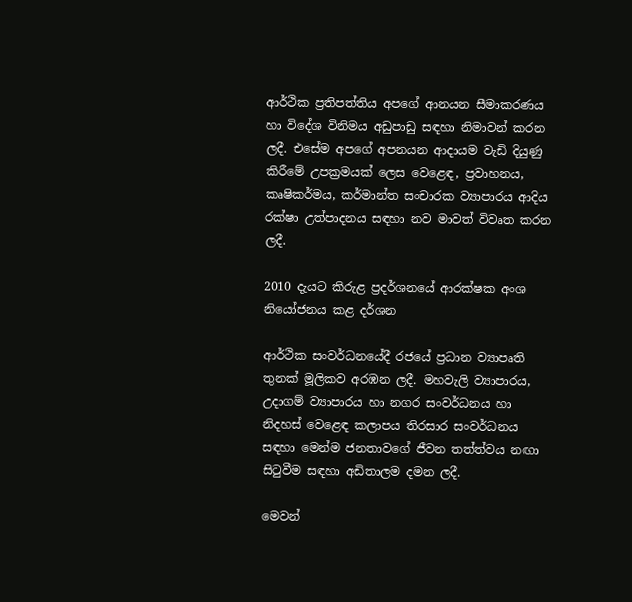ආර්ථික ප්‍රතිපත්තිය අපගේ ආනයන සීමාකරණය හා විදේශ විනිමය අඩුපාඩු සඳහා නිමාවන් කරන ලදී. එසේම අපගේ අපනයන ආදායම වැඩි දියුණු කිරීමේ උපක්‍රමයක් ලෙස වෙළෙඳ, ප්‍රවාහනය, කෘෂිකර්මය, කර්මාන්ත සංචාරක ව්‍යාපාරය ආදිය රක්ෂා උත්පාදනය සඳහා නව මාවත් විවෘත කරන ලදී.

2010 දැයට කිරුළ ප්‍රදර්ශනයේ ආරක්ෂක අංශ නියෝජනය කළ දර්ශන

ආර්ථික සංවර්ධනයේදී රජයේ ප්‍රධාන ව්‍යාපෘති තුනක් මූලිකව අරඹන ලදී. මහවැලි ව්‍යාපාරය, උදාගම් ව්‍යාපාරය හා නගර සංවර්ධනය හා නිදහස් වෙළෙඳ කලාපය තිරසාර සංවර්ධනය සඳහා මෙන්ම ජනතාවගේ ජීවන තත්ත්වය නඟා සිටුවීම සඳහා අඩිතාලම දමන ලදී.

මෙවන්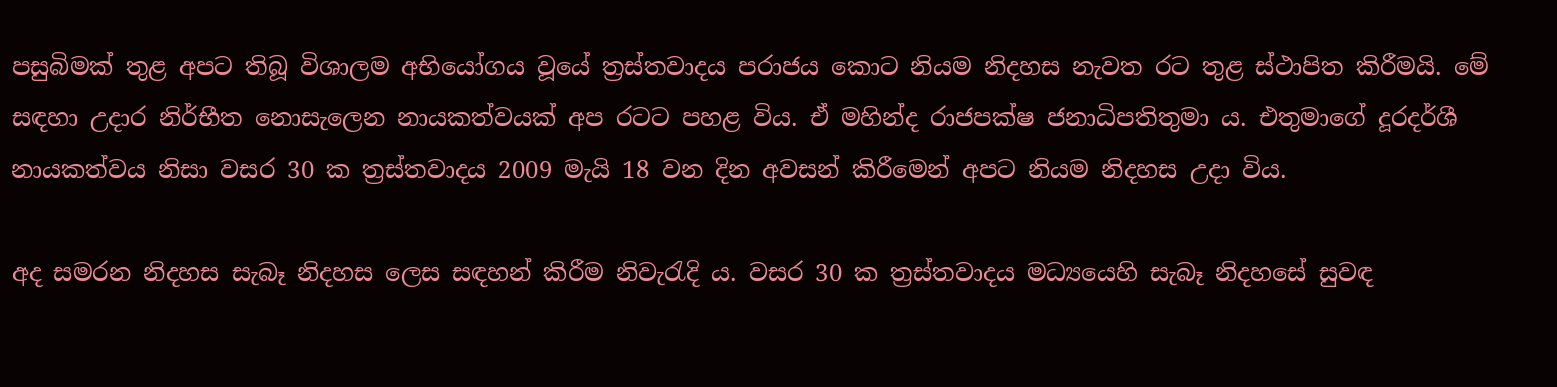පසුබිමක් තුළ අපට තිබූ විශාලම අභියෝගය වූයේ ත්‍රස්තවාදය පරාජය කොට නියම නිදහස නැවත රට තුළ ස්ථාපිත කිරීමයි. මේ සඳහා උදාර නිර්භීත නොසැලෙන නායකත්වයක් අප රටට පහළ විය. ඒ මහින්ද රාජපක්ෂ ජනාධිපතිතුමා ය. එතුමාගේ දූරදර්ශී නායකත්වය නිසා වසර 30 ක ත්‍රස්තවාදය 2009 මැයි 18 වන දින අවසන් කිරීමෙන් අපට නියම නිදහස උදා විය.

අද සමරන නිදහස සැබෑ නිදහස ලෙස සඳහන් කිරීම නිවැරැදි ය. වසර 30 ක ත්‍රස්තවාදය මධ්‍යයෙහි සැබෑ නිදහසේ සුවඳ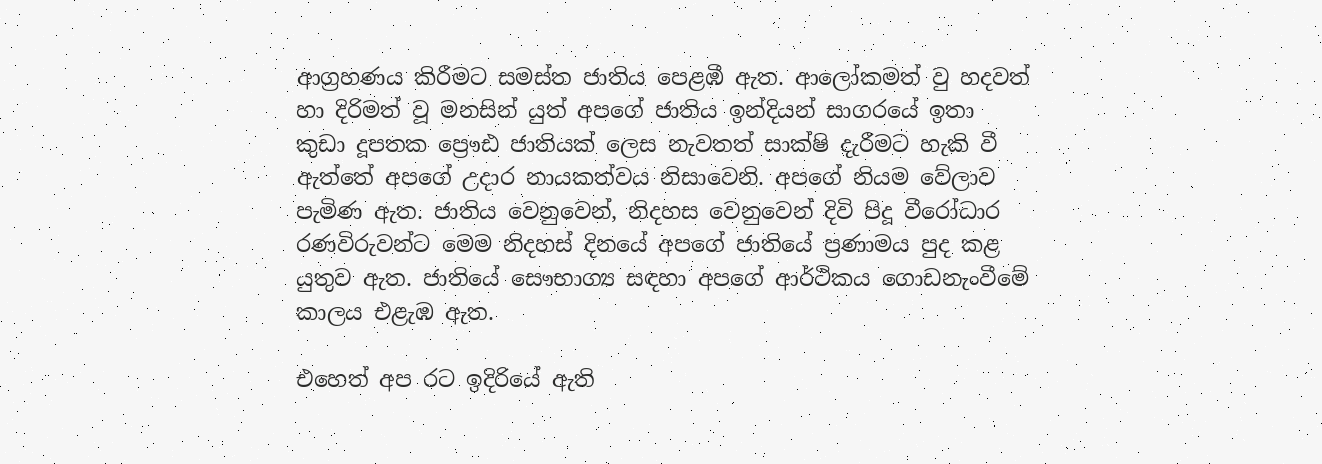ආග්‍රහණය කිරීමට සමස්ත ජාතිය පෙළඹී ඇත. ආලෝකමත් වු හදවත් හා දිරිමත් වූ මනසින් යුත් අපගේ ජාතිය ඉන්දියන් සාගරයේ ඉතා කුඩා දූපතක ප්‍රෞඪ ජාතියක් ලෙස නැවතත් සාක්ෂි දැරීමට හැකි වී ඇත්තේ අපගේ උදාර නායකත්වය නිසාවෙනි. අපගේ නියම වේලාව පැමිණ ඇත. ජාතිය වෙනුවෙන්, නිදහස වෙනුවෙන් දිවි පිදූ වීරෝධාර රණවිරුවන්ට මෙම නිදහස් දිනයේ අපගේ ජාතියේ ප්‍රණාමය පුද කළ යුතුව ඇත. ජාතියේ සෞභාග්‍ය සඳහා අපගේ ආර්ථිකය ගොඩනැංවීමේ කාලය එළැඹ ඇත.

එහෙත් අප රට ඉදිරියේ ඇති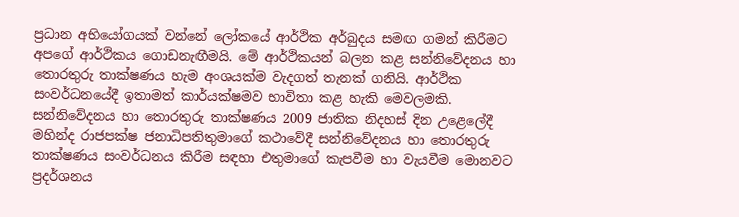ප්‍රධාන අභියෝගයක් වන්නේ ලෝකයේ ආර්ථික අර්බුදය සමඟ ගමන් කිරීමට අපගේ ආර්ථිකය ගොඩනැඟීමයි. මේ ආර්ථිකයන් බලන කළ සන්නිවේදනය හා තොරතුරු තාක්ෂණය හැම අංශයක්ම වැදගත් තැනක් ගනියි. ආර්ථික සංවර්ධනයේදී ඉතාමත් කාර්යක්ෂමව භාවිතා කළ හැකි මෙවලමකි. සන්නිවේදනය හා තොරතුරු තාක්ෂණය 2009 ජාතික නිදහස් දින උළෙලේදී මහින්ද රාජපක්ෂ ජනාධිපතිතුමාගේ කථාවේදී සන්නිවේදනය හා තොරතුරු තාක්ෂණය සංවර්ධනය කිරීම සඳහා එතුමාගේ කැපවීම හා වැයවීම මොනවට ප්‍රදර්ශනය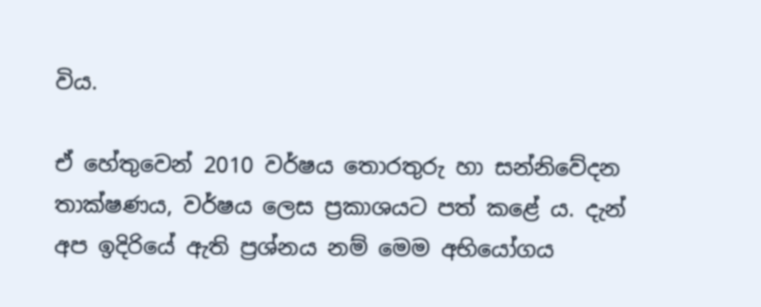විය.

ඒ හේතුවෙන් 2010 වර්ෂය තොරතුරු හා සන්නිවේදන තාක්ෂණය, වර්ෂය ලෙස ප්‍රකාශයට පත් කළේ ය. දැන් අප ඉදිරියේ ඇති ප්‍රශ්නය නම් මෙම අභියෝගය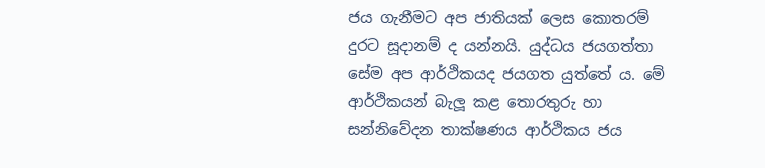ජය ගැනීමට අප ජාතියක් ලෙස කොතරම් දුරට සූදානම් ද යන්නයි. යුද්ධය ජයගත්තා සේම අප ආර්ථිකයද ජයගත යුත්තේ ය. මේ ආර්ථිකයන් බැලූ කළ තොරතුරු හා සන්නිවේදන තාක්ෂණය ආර්ථිකය ජය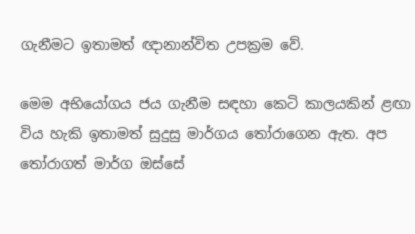ගැනීමට ඉතාමත් ඥානාන්විත උපක්‍රම වේ.

මෙම අභියෝගය ජය ගැනීම සඳහා කෙටි කාලයකින් ළඟා විය හැකි ඉතාමත් සුදුසු මාර්ගය තෝරාගෙන ඇත. අප තෝරාගත් මාර්ග ඔස්සේ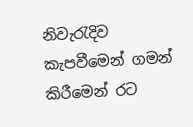නිවැරැදිව කැපවීමෙන් ගමන් කිරීමෙන් රට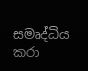සමෘද්ධිය කරා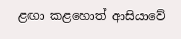ළඟා කළහොත් ආසියාවේ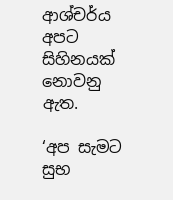ආශ්චර්ය අපට සිහිනයක් නොවනු ඇත.

‘අප සැමට සුභ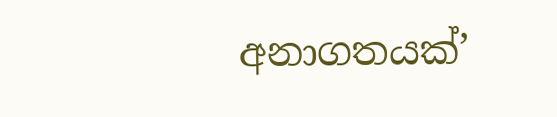අනාගතයක්’